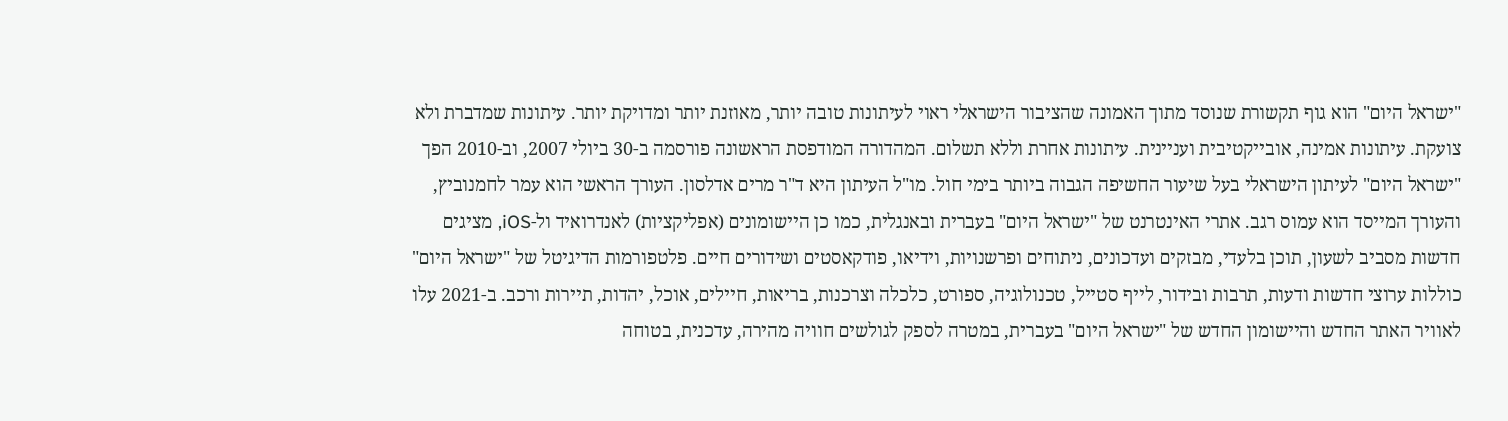"ישראל היום" הוא גוף תקשורת שנוסד מתוך האמונה שהציבור הישראלי ראוי לעיתונות טובה יותר, מאוזנת יותר ומדויקת יותר. עיתונות שמדברת ולא צועקת. עיתונות אמינה, אובייקטיבית ועניינית. עיתונות אחרת וללא תשלום. המהדורה המודפסת הראשונה פורסמה ב-30 ביולי 2007, וב-2010 הפך "ישראל היום" לעיתון הישראלי בעל שיעור החשיפה הגבוה ביותר בימי חול. מו"ל העיתון היא ד"ר מרים אדלסון. העורך הראשי הוא עמר לחמנוביץ, והעורך המייסד הוא עמוס רגב. אתרי האינטרנט של "ישראל היום" בעברית ובאנגלית, כמו כן היישומונים (אפליקציות) לאנדרואיד ול-iOS, מציגים חדשות מסביב לשעון, תוכן בלעדי, מבזקים ועדכונים, ניתוחים ופרשנויות, וידיאו, פודקאסטים ושידורים חיים. פלטפורמות הדיגיטל של "ישראל היום" כוללות ערוצי חדשות ודעות, תרבות ובידור, לייף סטייל, טכנולוגיה, ספורט, כלכלה וצרכנות, בריאות, חיילים, אוכל, יהדות, תיירות ורכב. ב-2021 עלו לאוויר האתר החדש והיישומון החדש של "ישראל היום" בעברית, במטרה לספק לגולשים חוויה מהירה, עדכנית, בטוחה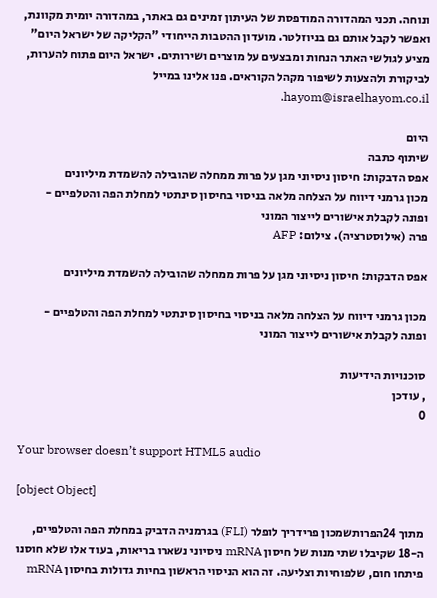ונוחה. תכני המהדורה המודפסת של העיתון זמינים גם באתר, במהדורה יומית מקוונת, ואפשר לקבל אותם גם בניוזלטר. מועדון ההטבות הייחודי "הקליקה של ישראל היום" מציע לגולשי האתר הנחות ומבצעים על מוצרים ושירותים. ישראל היום פתוח להערות, לביקורת ולהצעות לשיפור מקהל הקוראים. פנו אלינו במייל hayom@israelhayom.co.il.

היום
שיתוף כתבה
אפס הדבקות: חיסון ניסיוני מגן על פרות ממחלה שהובילה להשמדת מיליונים
מכון גרמני דיווח על הצלחה מלאה בניסוי בחיסון סינתטי למחלת הפה והטלפיים - ופונה לקבלת אישורים לייצור המוני
פרה (אילוסטרציה). צילום: AFP

אפס הדבקות: חיסון ניסיוני מגן על פרות ממחלה שהובילה להשמדת מיליונים

מכון גרמני דיווח על הצלחה מלאה בניסוי בחיסון סינתטי למחלת הפה והטלפיים - ופונה לקבלת אישורים לייצור המוני

סוכנויות הידיעות
, עודכן
0

Your browser doesn’t support HTML5 audio

[object Object]

מתוך 24הפרותשמכון פרידריך לופלר (FLI) בגרמניה הדביק במחלת הפה והטלפיים, ה-18 שקיבלו שתי מנות של חיסון mRNA ניסיוני נשארו בריאות, בעוד אלו שלא חוסנו פיתחו חום, שלפוחיות וצליעה. זה הוא הניסוי הראשון בחיות גדולות בחיסון mRNA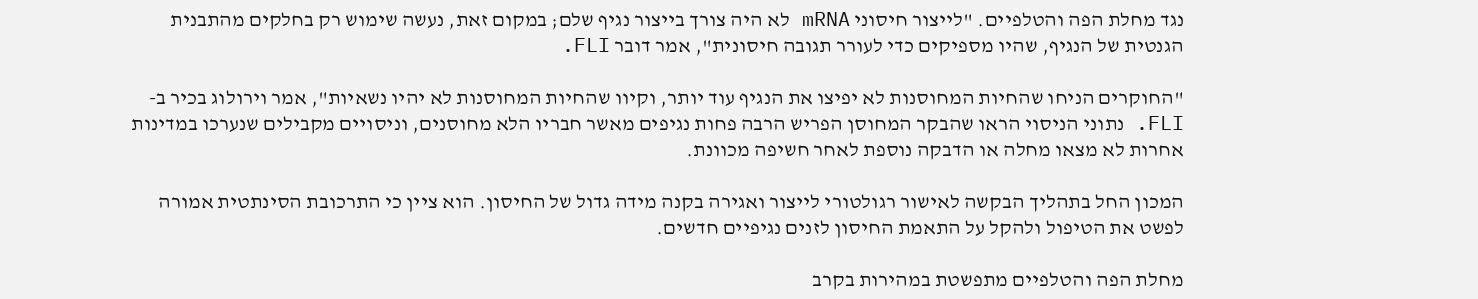נגד מחלת הפה והטלפיים. "לייצור חיסוני mRNA לא היה צורך בייצור נגיף שלם; במקום זאת, נעשה שימוש רק בחלקים מהתבנית הגנטית של הנגיף, שהיו מספיקים כדי לעורר תגובה חיסונית", אמר דובר FLI.

"החוקרים הניחו שהחיות המחוסנות לא יפיצו את הנגיף עוד יותר, וקיוו שהחיות המחוסנות לא יהיו נשאיות", אמר וירולוג בכיר ב-FLI. נתוני הניסוי הראו שהבקר המחוסן הפריש הרבה פחות נגיפים מאשר חבריו הלא מחוסנים, וניסויים מקבילים שנערכו במדינות אחרות לא מצאו מחלה או הדבקה נוספת לאחר חשיפה מכוונת.

המכון החל בתהליך הבקשה לאישור רגולטורי לייצור ואגירה בקנה מידה גדול של החיסון. הוא ציין כי התרכובת הסינתטית אמורה לפשט את הטיפול ולהקל על התאמת החיסון לזנים נגיפיים חדשים.

מחלת הפה והטלפיים מתפשטת במהירות בקרב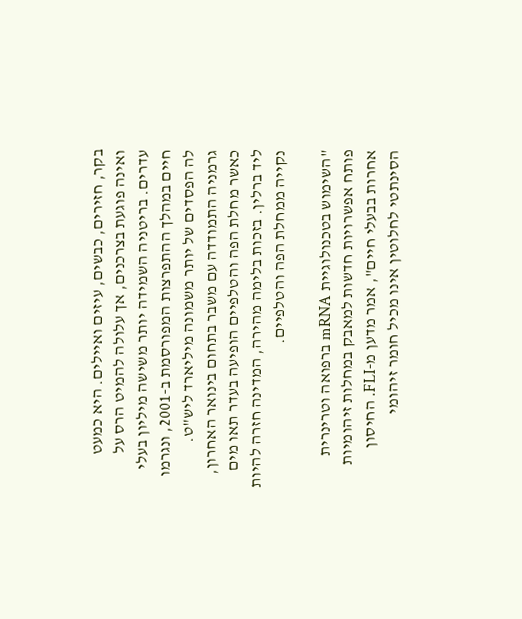בקר, חזירים, כבשים, עיזים ואיילים. היא כמעט ואינה פוגעת בצרכנים, אך עלולה להמיט הרס על עדרים. בריטניה השמידה יותר משישה מיליון בעלי חיים במהלך ההתפרצות המפורסמת ב-2001, ונגרמו לה הפסדים של יותר משמונה מיליארד ליש"ט. גרמניה התמודדה עם משבר בתחום בינואר האחרון, כאשר מחלת הפה והטלפיים הופיעה בעדר תאו מים ליד ברלין. בזכות בלימה מהירה, המדינה חזרה להיות נקייה ממחלת הפה והטלפיים.

"השימוש בטכנולוגיית mRNA ברפואה וטרינרית פותח אפשרויות חדשות למאבק במחלות זיהומיות אחרות בבעלי חיים", אמר מדען מ-FLI. החיסון הסינתטי לחלוטין אינו מכיל חומר זיהומי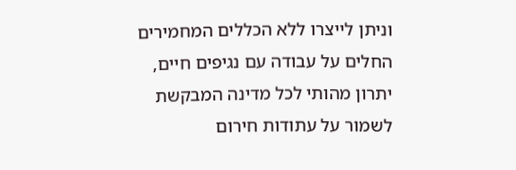וניתן לייצרו ללא הכללים המחמירים החלים על עבודה עם נגיפים חיים, יתרון מהותי לכל מדינה המבקשת לשמור על עתודות חירום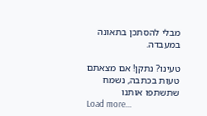מבלי להסתכן בתאונה במעבדה.

טעינו? נתקן! אם מצאתם טעות בכתבה, נשמח שתשתפו אותנו
Load more...